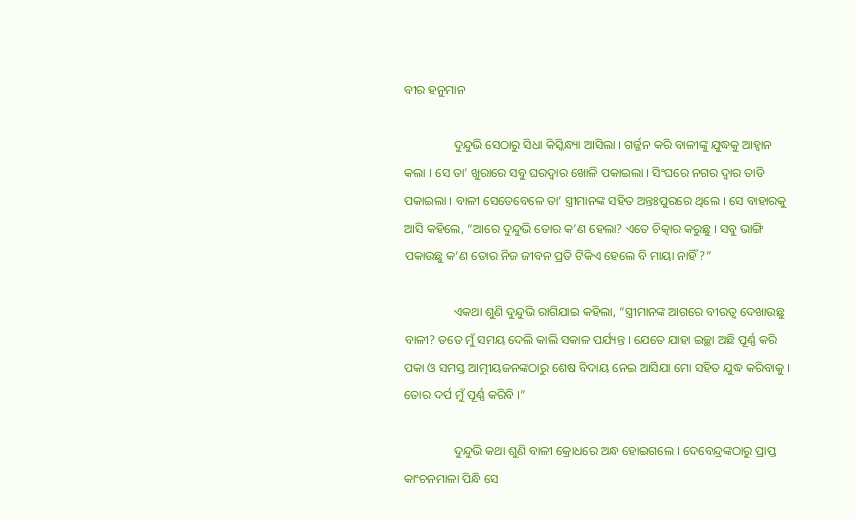ବୀର ହନୁମାନ

                ଦୁନ୍ଦୁଭି ସେଠାରୁ ସିଧା କିସ୍କିନ୍ଧ୍ୟା ଆସିଲା । ଗର୍ଜ୍ଜନ କରି ବାଳୀଙ୍କୁ ଯୁଦ୍ଧକୁ ଆହ୍ୱାନ କଲା । ସେ ତା’ ଖୁରାରେ ସବୁ ଘରଦ୍ୱାର ଖୋଳି ପକାଇଲା । ସିଂଘରେ ନଗର ଦ୍ୱାର ତାଡି ପକାଇଲା । ବାଳୀ ସେତେବେଳେ ତା’ ସ୍ତ୍ରୀମାନଙ୍କ ସହିତ ଅନ୍ତଃପୁରରେ ଥିଲେ । ସେ ବାହାରକୁ ଆସି କହିଲେ, “ଆରେ ଦୁନ୍ଦୁଭି ତୋର କ’ଣ ହେଲା? ଏତେ ଚିତ୍କାର କରୁଛୁ । ସବୁ ଭାଙ୍ଗି ପକାଉଛୁ କ’ଣ ତୋର ନିଜ ଜୀବନ ପ୍ରତି ଟିକିଏ ହେଲେ ବି ମାୟା ନାହିଁ?”

                ଏକଥା ଶୁଣି ଦୁନ୍ଦୁଭି ରାଗିଯାଇ କହିଲା, “ସ୍ତ୍ରୀମାନଙ୍କ ଆଗରେ ବୀରତ୍ୱ ଦେଖାଉଛୁ ବାଳୀ? ତତେ ମୁଁ ସମୟ ଦେଲି କାଲି ସକାଳ ପର୍ଯ୍ୟନ୍ତ । ଯେତେ ଯାହା ଇଚ୍ଛା ଅଛି ପୂର୍ଣ୍ଣ କରି ପକା ଓ ସମସ୍ତ ଆତ୍ମୀୟଜନଙ୍କଠାରୁ ଶେଷ ବିଦାୟ ନେଇ ଆସିଯା ମୋ ସହିତ ଯୁଦ୍ଧ କରିବାକୁ । ତୋର ଦର୍ପ ମୁଁ ପୂର୍ଣ୍ଣ କରିବି ।”

                ଦୁନ୍ଦୁଭି କଥା ଶୁଣି ବାଳୀ କ୍ରୋଧରେ ଅନ୍ଧ ହୋଇଗଲେ । ଦେବେନ୍ଦ୍ରଙ୍କଠାରୁ ପ୍ରାପ୍ତ କାଂଚନମାଳା ପିନ୍ଧି ସେ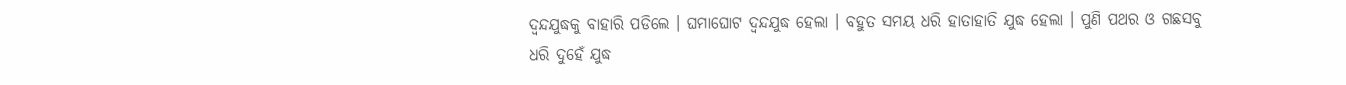ଦ୍ୱନ୍ଦଯୁଦ୍ଧକୁ ବାହାରି ପଡିଲେ । ଘମାଘୋଟ ଦ୍ୱନ୍ଦଯୁଦ୍ଧ ହେଲା । ବହୁତ ସମୟ ଧରି ହାତାହାତି ଯୁଦ୍ଧ ହେଲା । ପୁଣି ପଥର ଓ ଗଛସବୁ ଧରି ଦୁହେଁ ଯୁଦ୍ଧ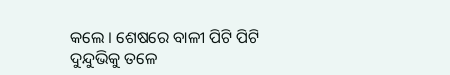କଲେ । ଶେଷରେ ବାଳୀ ପିଟି ପିଟି ଦୁନ୍ଦୁଭିକୁ ତଳେ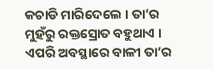କଚାଡି ମାରିଦେଲେ । ତା’ର ମୁହଁରୁ ରକ୍ତସ୍ରୋତ ବହୁଥାଏ । ଏପରି ଅବସ୍ଥାରେ ବାଳୀ ତା’ର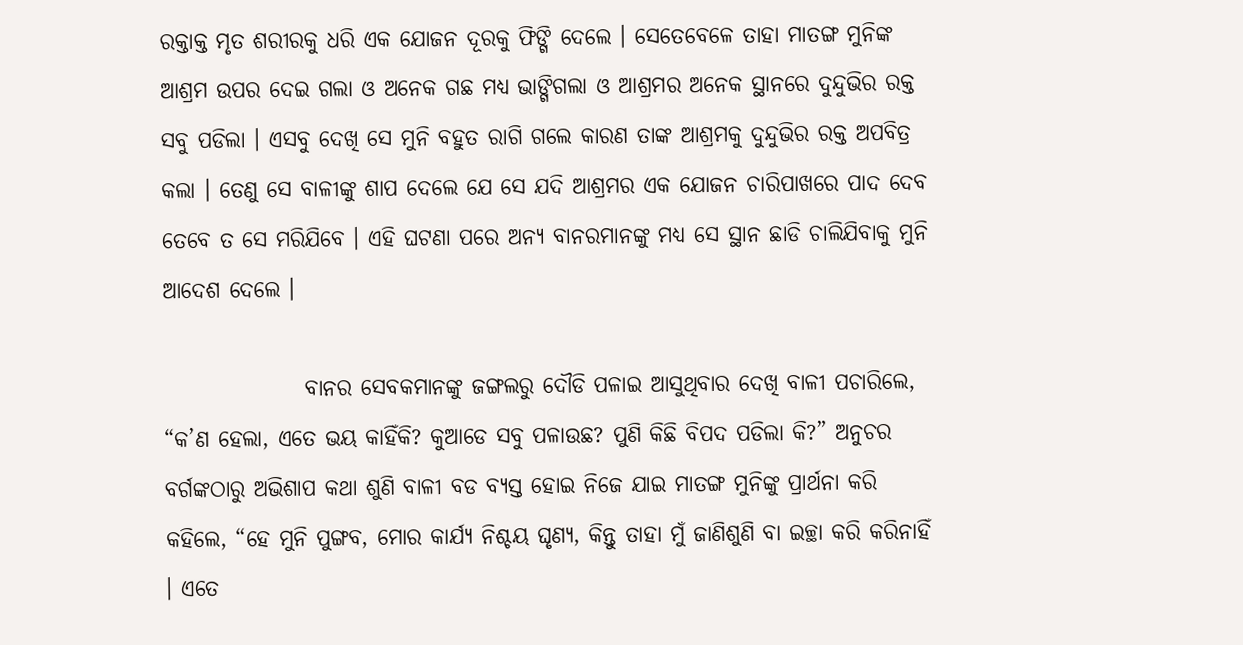ରକ୍ତାକ୍ତ ମୃତ ଶରୀରକୁ ଧରି ଏକ ଯୋଜନ ଦୂରକୁ ଫିଙ୍ଗି ଦେଲେ । ସେତେବେଳେ ତାହା ମାତଙ୍ଗ ମୁନିଙ୍କ ଆଶ୍ରମ ଉପର ଦେଇ ଗଲା ଓ ଅନେକ ଗଛ ମଧ୍ୟ ଭାଙ୍ଗିଗଲା ଓ ଆଶ୍ରମର ଅନେକ ସ୍ଥାନରେ ଦୁନ୍ଦୁଭିର ରକ୍ତ ସବୁ ପଡିଲା । ଏସବୁ ଦେଖି ସେ ମୁନି ବହୁତ ରାଗି ଗଲେ କାରଣ ତାଙ୍କ ଆଶ୍ରମକୁ ଦୁନ୍ଦୁଭିର ରକ୍ତ ଅପବିତ୍ର କଲା । ତେଣୁ ସେ ବାଳୀଙ୍କୁ ଶାପ ଦେଲେ ଯେ ସେ ଯଦି ଆଶ୍ରମର ଏକ ଯୋଜନ ଚାରିପାଖରେ ପାଦ ଦେବ ତେବେ ତ ସେ ମରିଯିବେ । ଏହି ଘଟଣା ପରେ ଅନ୍ୟ ବାନରମାନଙ୍କୁ ମଧ୍ୟ ସେ ସ୍ଥାନ ଛାଡି ଚାଲିଯିବାକୁ ମୁନି ଆଦେଶ ଦେଲେ ।

                ବାନର ସେବକମାନଙ୍କୁ ଜଙ୍ଗଲରୁ ଦୌଡି ପଳାଇ ଆସୁଥିବାର ଦେଖି ବାଳୀ ପଚାରିଲେ, “କ’ଣ ହେଲା, ଏତେ ଭୟ କାହିଁକି? କୁଆଡେ ସବୁ ପଳାଉଛ? ପୁଣି କିଛି ବିପଦ ପଡିଲା କି?” ଅନୁଚର ବର୍ଗଙ୍କଠାରୁ ଅଭିଶାପ କଥା ଶୁଣି ବାଳୀ ବଡ ବ୍ୟସ୍ତ ହୋଇ ନିଜେ ଯାଇ ମାତଙ୍ଗ ମୁନିଙ୍କୁ ପ୍ରାର୍ଥନା କରି କହିଲେ, “ହେ ମୁନି ପୁଙ୍ଗବ, ମୋର କାର୍ଯ୍ୟ ନିଶ୍ଚୟ ଘୃଣ୍ୟ, କିନ୍ତୁ ତାହା ମୁଁ ଜାଣିଶୁଣି ବା ଇଚ୍ଛା କରି କରିନାହିଁ । ଏତେ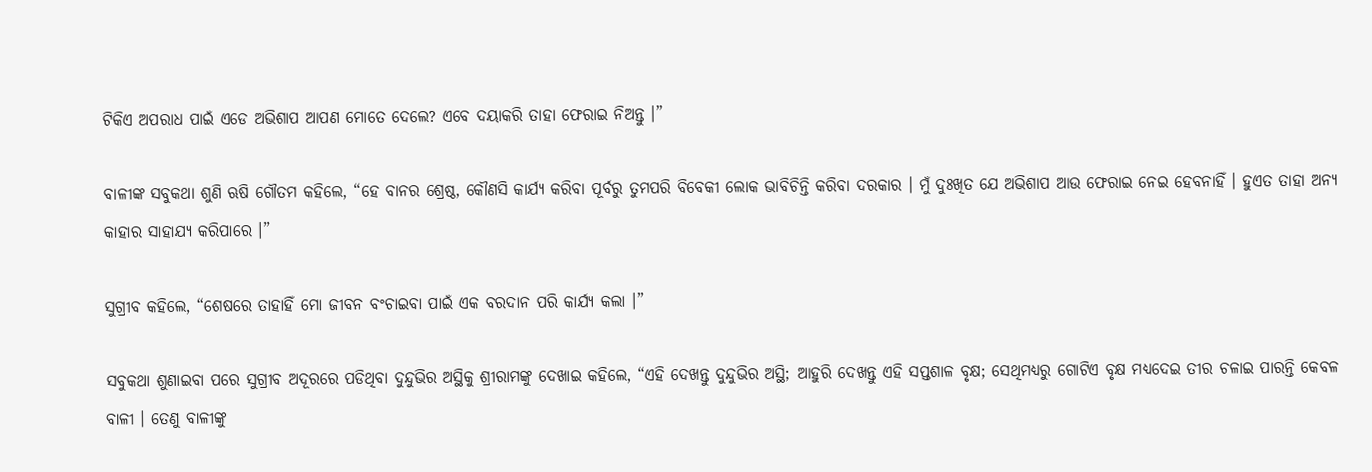ଟିକିଏ ଅପରାଧ ପାଇଁ ଏଡେ ଅଭିଶାପ ଆପଣ ମୋତେ ଦେଲେ? ଏବେ ଦୟାକରି ତାହା ଫେରାଇ ନିଅନ୍ତୁ ।”

ବାଳୀଙ୍କ ସବୁକଥା ଶୁଣି ଋଷି ଗୌତମ କହିଲେ, “ହେ ବାନର ଶ୍ରେଷ୍ଠ, କୌଣସି କାର୍ଯ୍ୟ କରିବା ପୂର୍ବରୁ ତୁମପରି ବିବେକୀ ଲୋକ ଭାବିଚିନ୍ତି କରିବା ଦରକାର । ମୁଁ ଦୁଃଖିତ ଯେ ଅଭିଶାପ ଆଉ ଫେରାଇ ନେଇ ହେବନାହିଁ । ହୁଏତ ତାହା ଅନ୍ୟ କାହାର ସାହାଯ୍ୟ କରିପାରେ ।”

ସୁଗ୍ରୀବ କହିଲେ, “ଶେଷରେ ତାହାହିଁ ମୋ ଜୀବନ ବଂଚାଇବା ପାଇଁ ଏକ ବରଦାନ ପରି କାର୍ଯ୍ୟ କଲା ।”

ସବୁକଥା ଶୁଣାଇବା ପରେ ସୁଗ୍ରୀବ ଅଦୂରରେ ପଡିଥିବା ଦୁନ୍ଦୁଭିର ଅସ୍ଥିକୁ ଶ୍ରୀରାମଙ୍କୁ ଦେଖାଇ କହିଲେ, “ଏହି ଦେଖନ୍ତୁ ଦୁନ୍ଦୁଭିର ଅସ୍ଥି; ଆହୁରି ଦେଖନ୍ତୁ ଏହି ସପ୍ତଶାଳ ବୃକ୍ଷ; ସେଥିମଧ୍ୟରୁ ଗୋଟିଏ ବୃକ୍ଷ ମଧ୍ୟଦେଇ ତୀର ଚଳାଇ ପାରନ୍ତି କେବଳ ବାଳୀ । ତେଣୁ ବାଳୀଙ୍କୁ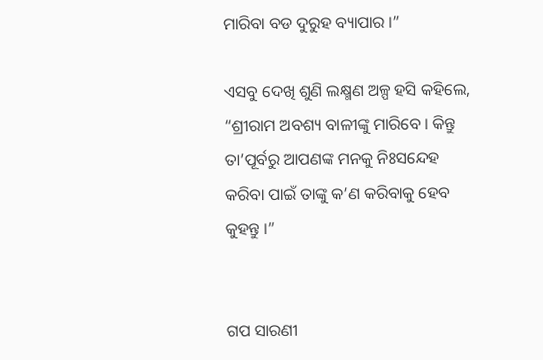ମାରିବା ବଡ ଦୁରୁହ ବ୍ୟାପାର ।”

ଏସବୁ ଦେଖି ଶୁଣି ଲକ୍ଷ୍ମଣ ଅଳ୍ପ ହସି କହିଲେ, “ଶ୍ରୀରାମ ଅବଶ୍ୟ ବାଳୀଙ୍କୁ ମାରିବେ । କିନ୍ତୁ ତା’ପୂର୍ବରୁ ଆପଣଙ୍କ ମନକୁ ନିଃସନ୍ଦେହ କରିବା ପାଇଁ ତାଙ୍କୁ କ’ଣ କରିବାକୁ ହେବ କୁହନ୍ତୁ ।”


ଗପ ସାରଣୀ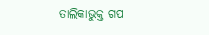ତାଲିକାଭୁକ୍ତ ଗପ